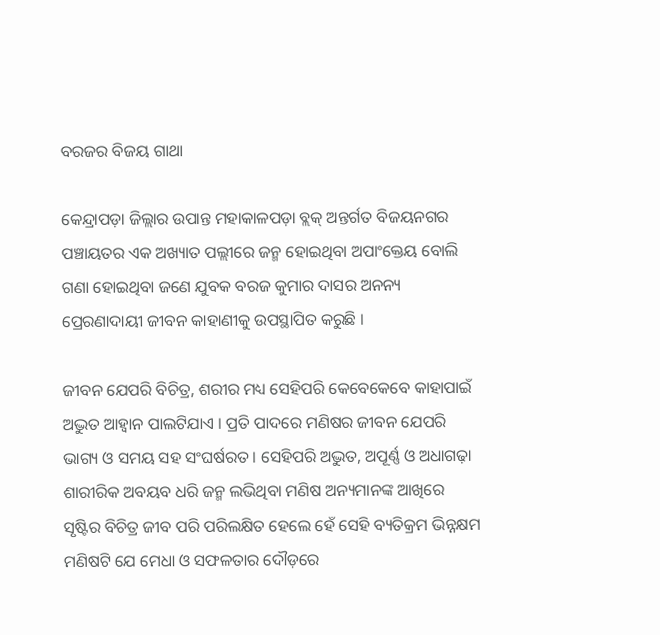ବରଜର ବିଜୟ ଗାଥା

କେନ୍ଦ୍ରାପଡ଼ା ଜିଲ୍ଲାର ଉପାନ୍ତ ମହାକାଳପଡ଼ା ବ୍ଲକ୍ ଅନ୍ତର୍ଗତ ବିଜୟନଗର ପଞ୍ଚାୟତର ଏକ ଅଖ୍ୟାତ ପଲ୍ଲୀରେ ଜନ୍ମ ହୋଇଥିବା ଅପାଂକ୍ତେୟ ବୋଲି ଗଣା ହୋଇଥିବା ଜଣେ ଯୁବକ ବରଜ କୁମାର ଦାସର ଅନନ୍ୟ ପ୍ରେରଣାଦାୟୀ ଜୀବନ କାହାଣୀକୁ ଉପସ୍ଥାପିତ କରୁଛି ।

ଜୀବନ ଯେପରି ବିଚିତ୍ର, ଶରୀର ମଧ୍ୟ ସେହିପରି କେବେକେବେ କାହାପାଇଁ ଅଦ୍ଭୁତ ଆହ୍ୱାନ ପାଲଟିଯାଏ । ପ୍ରତି ପାଦରେ ମଣିଷର ଜୀବନ ଯେପରି ଭାଗ୍ୟ ଓ ସମୟ ସହ ସଂଘର୍ଷରତ । ସେହିପରି ଅଦ୍ଭୁତ, ଅପୂର୍ଣ୍ଣ ଓ ଅଧାଗଢ଼ା ଶାରୀରିକ ଅବୟବ ଧରି ଜନ୍ମ ଲଭିଥିବା ମଣିଷ ଅନ୍ୟମାନଙ୍କ ଆଖିରେ ସୃଷ୍ଟିର ବିଚିତ୍ର ଜୀବ ପରି ପରିଲକ୍ଷିତ ହେଲେ ହେଁ ସେହି ବ୍ୟତିକ୍ରମ ଭିନ୍ନକ୍ଷମ ମଣିଷଟି ଯେ ମେଧା ଓ ସଫଳତାର ଦୌଡ଼ରେ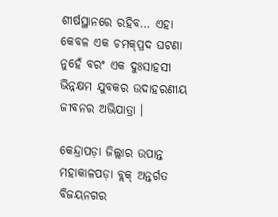ଶୀର୍ଷସ୍ଥାନରେ ରହିବ… ଏହା କେବଳ ଏକ ଚମକ୍‌ପ୍ରଦ ଘଟଣା ନୁହେଁ ବରଂ ଏକ ଦୁଃସାହସୀ ଭିନ୍ନକ୍ଷମ ଯୁବକର ଉଦାହରଣୀୟ ଜୀବନର ଅଭିଯାତ୍ରା ।

କେନ୍ଦ୍ରାପଡ଼ା ଜିଲ୍ଲାର ଉପାନ୍ତ ମହାକାଳପଡ଼ା ବ୍ଲକ୍ ଅନ୍ତର୍ଗତ ବିଜୟନଗର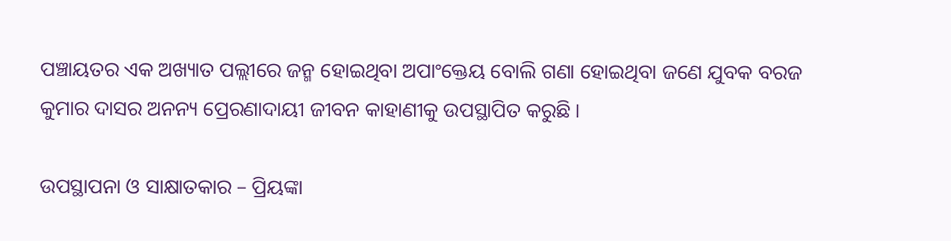ପଞ୍ଚାୟତର ଏକ ଅଖ୍ୟାତ ପଲ୍ଲୀରେ ଜନ୍ମ ହୋଇଥିବା ଅପାଂକ୍ତେୟ ବୋଲି ଗଣା ହୋଇଥିବା ଜଣେ ଯୁବକ ବରଜ କୁମାର ଦାସର ଅନନ୍ୟ ପ୍ରେରଣାଦାୟୀ ଜୀବନ କାହାଣୀକୁ ଉପସ୍ଥାପିତ କରୁଛି ।

ଉପସ୍ଥାପନା ଓ ସାକ୍ଷାତକାର – ପ୍ରିୟଙ୍କା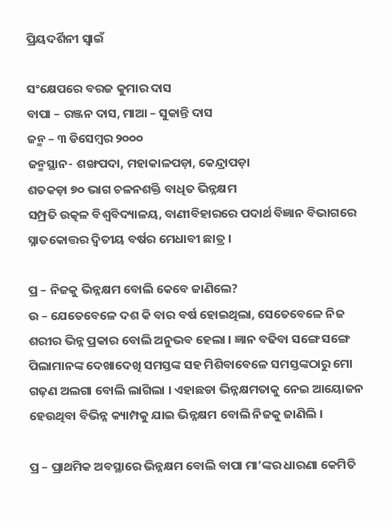ପ୍ରିୟଦର୍ଶିନୀ ସ୍ୱାଇଁ

ସଂକ୍ଷେପରେ ବରଜ କୁମାର ଦାସ
ବାପା – ରଞ୍ଜନ ଦାସ, ମାଆ – ସୁକାନ୍ତି ଦାସ
ଜନ୍ମ – ୩ ଡିସେମ୍ୱର ୨୦୦୦
ଜନ୍ମସ୍ଥାନ- ଶଙ୍ଖପଦା, ମହାକାଳପଡ଼ା, କେନ୍ଦ୍ରାପଡ଼ା
ଶତକଡ଼ା ୭୦ ଭାଗ ଚଳନଶକ୍ତି ବାଧିତ ଭିନ୍ନକ୍ଷମ
ସମ୍ପ୍ରତି ଉତ୍କଳ ବିଶ୍ୱବିଦ୍ୟାଳୟ, ବାଣୀବିହାରରେ ପଦାର୍ଥ ବିଜ୍ଞାନ ବିଭାଗରେ ସ୍ନାତକୋତ୍ତର ଦ୍ୱିତୀୟ ବର୍ଷର ମେଧାବୀ ଛାତ୍ର ।

ପ୍ର – ନିଜକୁ ଭିନ୍ନକ୍ଷମ ବୋଲି କେବେ ଜାଣିଲେ?
ଉ – ଯେତେବେଳେ ଦଶ କି ବାର ବର୍ଷ ହୋଇଥିଲା, ସେତେବେଳେ ନିଜ ଶରୀର ଭିନ୍ନ ପ୍ରକାର ବୋଲି ଅନୁଭବ ହେଲା । ଜ୍ଞାନ ବଢିବା ସଙ୍ଗେ ସଙ୍ଗେ ପିଲାମାନଙ୍କ ଦେଖାଦେଖି ସମସ୍ତଙ୍କ ସହ ମିଶିବାବେଳେ ସମସ୍ତଙ୍କଠାରୁ ମୋ ଗଢ଼ଣ ଅଲଗା ବୋଲି ଲାଗିଲା । ଏହାଛଡା ଭିନ୍ନକ୍ଷମତାକୁ ନେଇ ଆୟୋଜନ ହେଉଥିବା ବିଭିନ୍ନ କ୍ୟାମ୍ପକୁ ଯାଇ ଭିନ୍ନକ୍ଷମ ବୋଲି ନିଜକୁ ଜାଣିଲି ।

ପ୍ର – ପ୍ରାଥମିକ ଅବସ୍ଥାରେ ଭିନ୍ନକ୍ଷମ ବୋଲି ବାପା ମା’ଙ୍କର ଧାରଣା କେମିତି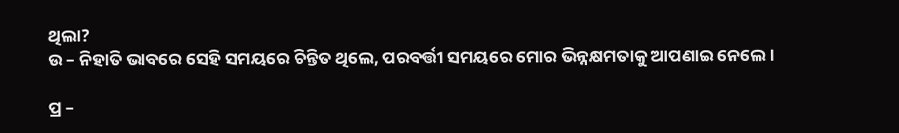ଥିଲା?
ଉ – ନିହାତି ଭାବରେ ସେହି ସମୟରେ ଚିନ୍ତିତ ଥିଲେ, ପରବର୍ତ୍ତୀ ସମୟରେ ମୋର ଭିନ୍ନକ୍ଷମତାକୁ ଆପଣାଇ ନେଲେ ।

ପ୍ର –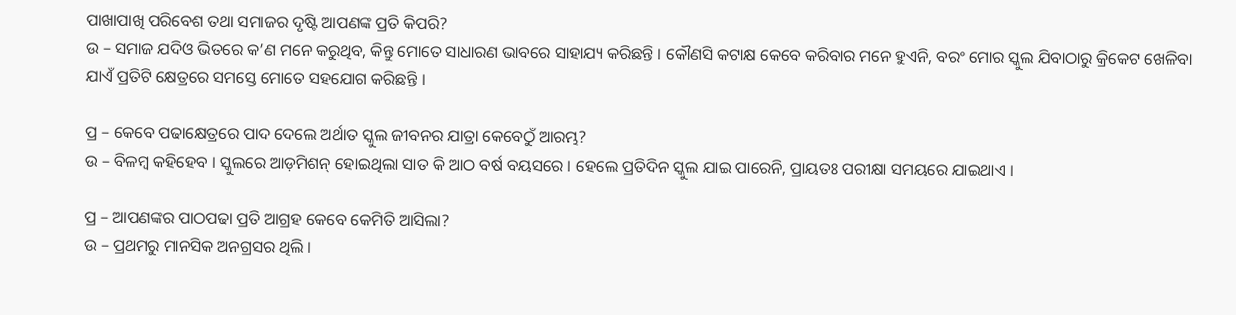ପାଖାପାଖି ପରିବେଶ ତଥା ସମାଜର ଦୃଷ୍ଟି ଆପଣଙ୍କ ପ୍ରତି କିପରି?
ଉ – ସମାଜ ଯଦିଓ ଭିତରେ କ’ଣ ମନେ କରୁଥିବ, କିନ୍ତୁ ମୋତେ ସାଧାରଣ ଭାବରେ ସାହାଯ୍ୟ କରିଛନ୍ତି । କୌଣସି କଟାକ୍ଷ କେବେ କରିବାର ମନେ ହୁଏନି, ବରଂ ମୋର ସ୍କୁଲ ଯିବାଠାରୁ କ୍ରିକେଟ ଖେଳିବା ଯାଏଁ ପ୍ରତିଟି କ୍ଷେତ୍ରରେ ସମସ୍ତେ ମୋତେ ସହଯୋଗ କରିଛନ୍ତି ।

ପ୍ର – କେବେ ପଢାକ୍ଷେତ୍ରରେ ପାଦ ଦେଲେ ଅର୍ଥାତ ସ୍କୁଲ ଜୀବନର ଯାତ୍ରା କେବେଠୁଁ ଆରମ୍ଭ?
ଉ – ବିଳମ୍ୱ କହିହେବ । ସ୍କୁଲରେ ଆଡ଼ମିଶନ୍ ହୋଇଥିଲା ସାତ କି ଆଠ ବର୍ଷ ବୟସରେ । ହେଲେ ପ୍ରତିଦିନ ସ୍କୁଲ ଯାଇ ପାରେନି, ପ୍ରାୟତଃ ପରୀକ୍ଷା ସମୟରେ ଯାଇଥାଏ ।

ପ୍ର – ଆପଣଙ୍କର ପାଠପଢା ପ୍ରତି ଆଗ୍ରହ କେବେ କେମିତି ଆସିଲା?
ଉ – ପ୍ରଥମରୁ ମାନସିକ ଅନଗ୍ରସର ଥିଲି ।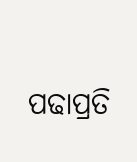ପଢାପ୍ରତି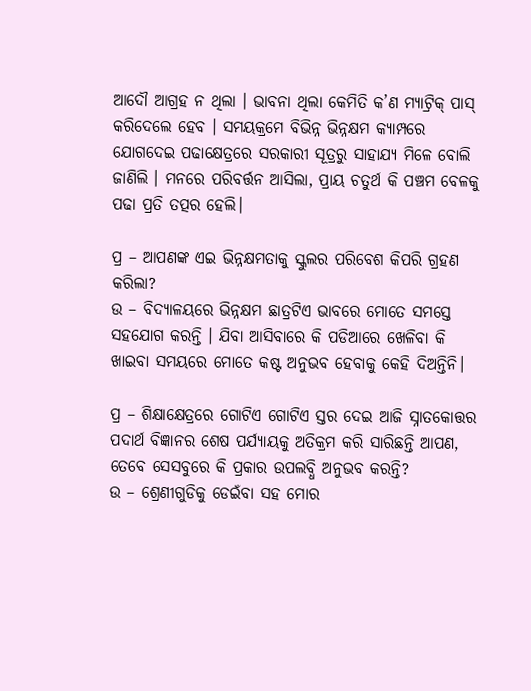ଆଦୌ ଆଗ୍ରହ ନ ଥିଲା । ଭାବନା ଥିଲା କେମିତି କ’ଣ ମ୍ୟାଟ୍ରିକ୍ ପାସ୍ କରିଦେଲେ ହେବ । ସମୟକ୍ରମେ ବିଭିନ୍ନ ଭିନ୍ନକ୍ଷମ କ୍ୟାମ୍ପରେ ଯୋଗଦେଇ ପଢାକ୍ଷେତ୍ରରେ ସରକାରୀ ସୂତ୍ରରୁ ସାହାଯ୍ୟ ମିଳେ ବୋଲି ଜାଣିଲି । ମନରେ ପରିବର୍ତ୍ତନ ଆସିଲା, ପ୍ରାୟ ଚତୁର୍ଥ କି ପଞ୍ଚମ ବେଳକୁ ପଢା ପ୍ରତି ତତ୍ପର ହେଲି।

ପ୍ର – ଆପଣଙ୍କ ଏଇ ଭିନ୍ନକ୍ଷମତାକୁ ସ୍କୁଲର ପରିବେଶ କିପରି ଗ୍ରହଣ କରିଲା?
ଉ – ବିଦ୍ୟାଳୟରେ ଭିନ୍ନକ୍ଷମ ଛାତ୍ରଟିଏ ଭାବରେ ମୋତେ ସମସ୍ତେ ସହଯୋଗ କରନ୍ତି । ଯିବା ଆସିବାରେ କି ପଡିଆରେ ଖେଳିବା କି ଖାଇବା ସମୟରେ ମୋତେ କଷ୍ଟ ଅନୁଭବ ହେବାକୁ କେହି ଦିଅନ୍ତିନି।

ପ୍ର – ଶିକ୍ଷାକ୍ଷେତ୍ରରେ ଗୋଟିଏ ଗୋଟିଏ ସ୍ତର ଦେଇ ଆଜି ସ୍ନାତକୋତ୍ତର ପଦାର୍ଥ ବିଜ୍ଞାନର ଶେଷ ପର୍ଯ୍ୟାୟକୁ ଅତିକ୍ରମ କରି ସାରିଛନ୍ତି ଆପଣ, ତେବେ ସେସବୁରେ କି ପ୍ରକାର ଉପଲବ୍ଧି ଅନୁଭବ କରନ୍ତି?
ଉ – ଶ୍ରେଣୀଗୁଡିକୁ ଡେଇଁବା ସହ ମୋର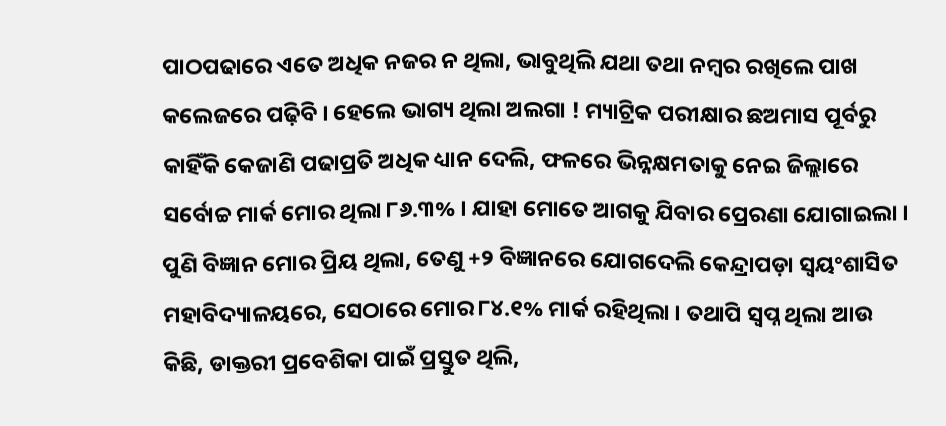ପାଠପଢାରେ ଏତେ ଅଧିକ ନଜର ନ ଥିଲା, ଭାବୁଥିଲି ଯଥା ତଥା ନମ୍ୱର ରଖିଲେ ପାଖ କଲେଜରେ ପଢ଼ିବି । ହେଲେ ଭାଗ୍ୟ ଥିଲା ଅଲଗା ! ମ୍ୟାଟ୍ରିକ ପରୀକ୍ଷାର ଛଅମାସ ପୂର୍ବରୁ କାହିଁକି କେଜାଣି ପଢାପ୍ରତି ଅଧିକ ଧ୍ୟାନ ଦେଲି, ଫଳରେ ଭିନ୍ନକ୍ଷମତାକୁ ନେଇ ଜିଲ୍ଲାରେ ସର୍ବୋଚ୍ଚ ମାର୍କ ମୋର ଥିଲା ୮୬.୩% । ଯାହା ମୋତେ ଆଗକୁ ଯିବାର ପ୍ରେରଣା ଯୋଗାଇଲା । ପୁଣି ବିଜ୍ଞାନ ମୋର ପ୍ରିୟ ଥିଲା, ତେଣୁ +୨ ବିଜ୍ଞାନରେ ଯୋଗଦେଲି କେନ୍ଦ୍ରାପଡ଼ା ସ୍ୱୟଂଶାସିତ ମହାବିଦ୍ୟାଳୟରେ, ସେଠାରେ ମୋର ୮୪.୧% ମାର୍କ ରହିଥିଲା । ତଥାପି ସ୍ୱପ୍ନ ଥିଲା ଆଉ କିଛି, ଡାକ୍ତରୀ ପ୍ରବେଶିକା ପାଇଁ ପ୍ରସ୍ତୁତ ଥିଲି,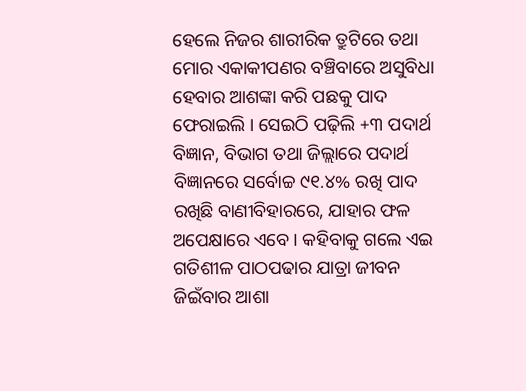ହେଲେ ନିଜର ଶାରୀରିକ ତ୍ରୁଟିରେ ତଥା ମୋର ଏକାକୀପଣର ବଞ୍ଚିବାରେ ଅସୁବିଧା ହେବାର ଆଶଙ୍କା କରି ପଛକୁ ପାଦ ଫେରାଇଲି । ସେଇଠି ପଢ଼ିଲି +୩ ପଦାର୍ଥ ବିଜ୍ଞାନ, ବିଭାଗ ତଥା ଜିଲ୍ଲାରେ ପଦାର୍ଥ ବିଜ୍ଞାନରେ ସର୍ବୋଚ୍ଚ ୯୧.୪% ରଖି ପାଦ ରଖିଛି ବାଣୀବିହାରରେ, ଯାହାର ଫଳ ଅପେକ୍ଷାରେ ଏବେ । କହିବାକୁ ଗଲେ ଏଇ ଗତିଶୀଳ ପାଠପଢାର ଯାତ୍ରା ଜୀବନ ଜିଇଁବାର ଆଶା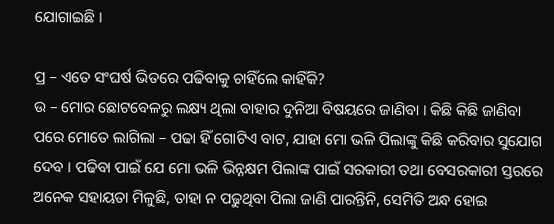ଯୋଗାଇଛି ।

ପ୍ର – ଏତେ ସଂଘର୍ଷ ଭିତରେ ପଢିବାକୁ ଚାହିଁଲେ କାହିଁକି?
ଉ – ମୋର ଛୋଟବେଳରୁ ଲକ୍ଷ୍ୟ ଥିଲା ବାହାର ଦୁନିଆ ବିଷୟରେ ଜାଣିବା । କିଛି କିଛି ଜାଣିବା ପରେ ମୋତେ ଲାଗିଲା – ପଢା ହିଁ ଗୋଟିଏ ବାଟ, ଯାହା ମୋ ଭଳି ପିଲାଙ୍କୁ କିଛି କରିବାର ସୁଯୋଗ ଦେବ । ପଢିବା ପାଇଁ ଯେ ମୋ ଭଳି ଭିନ୍ନକ୍ଷମ ପିଲାଙ୍କ ପାଇଁ ସରକାରୀ ତଥା ବେସରକାରୀ ସ୍ତରରେ ଅନେକ ସହାୟତା ମିଳୁଛି, ତାହା ନ ପଢୁଥିବା ପିଲା ଜାଣି ପାରନ୍ତିନି, ସେମିତି ଅନ୍ଧ ହୋଇ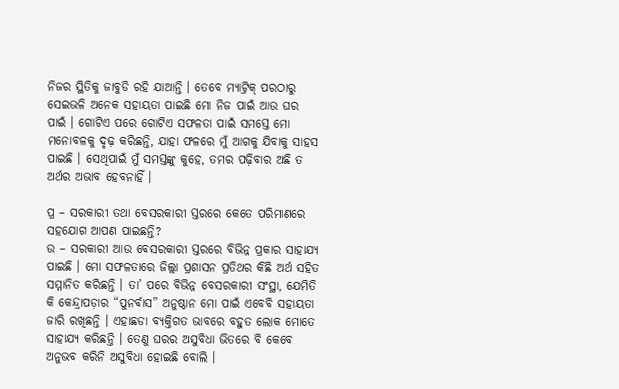ନିଜର ସ୍ଥିତିକୁ ଜାବୁଡି ରହି ଯାଆନ୍ତି । ତେବେ ମ୍ୟାଟ୍ରିକ୍ ପରଠାରୁ ସେଇଭଳି ଅନେକ ସହାୟତା ପାଇଛି ମୋ ନିଜ ପାଇଁ ଆଉ ଘର ପାଇଁ । ଗୋଟିଏ ପରେ ଗୋଟିଏ ସଫଳତା ପାଇଁ ସମସ୍ତେ ମୋ ମନୋବଳକୁ ଦୃଢ଼ କରିଛନ୍ତି, ଯାହା ଫଳରେ ମୁଁ ଆଗକୁ ଯିବାକୁ ସାହସ ପାଇଛି । ସେଥିପାଇଁ ମୁଁ ସମସ୍ତଙ୍କୁ କୁହେ, ତମର ପଢ଼ିବାର ଅଛି ତ ଅର୍ଥର ଅଭାବ ହେବନାହିଁ ।

ପ୍ର – ସରକାରୀ ତଥା ବେସରକାରୀ ସ୍ତରରେ କେତେ ପରିମାଣରେ ସହଯୋଗ ଆପଣ ପାଇଛନ୍ତି?
ଉ – ସରକାରୀ ଆଉ ବେସରକାରୀ ସ୍ତରରେ ବିଭିନ୍ନ ପ୍ରକାର ସାହାଯ୍ୟ ପାଇଛି । ମୋ ସଫଳତାରେ ଜିଲ୍ଲା ପ୍ରଶାସନ ପ୍ରତିଥର କିଛି ଅର୍ଥ ସହିତ ସମ୍ମାନିତ କରିଛନ୍ତି । ତା’ ପରେ ବିଭିନ୍ନ ବେସରକାରୀ ସଂସ୍ଥା, ଯେମିତି କି କେନ୍ଦ୍ରାପଡ଼ାର “ପୁନର୍ବାସ” ଅନୁଷ୍ଠାନ ମୋ ପାଇଁ ଏବେବି ସହାୟତା ଜାରି ରଖିଛନ୍ତି । ଏହାଛଡା ବ୍ୟକ୍ତିଗତ ଭାବରେ ବହୁତ ଲୋକ ମୋତେ ସାହାଯ୍ୟ କରିଛନ୍ତି । ତେଣୁ ଘରର ଅସୁବିଧା ଭିତରେ ବି କେବେ ଅନୁଭବ କରିନି ଅସୁବିଧା ହୋଇଛି ବୋଲି ।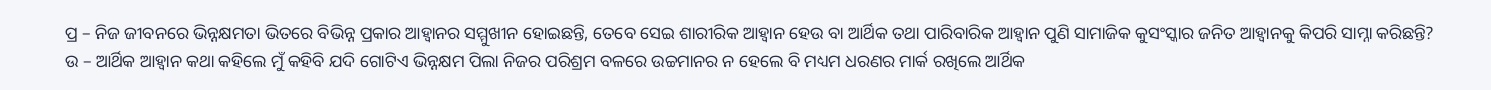ପ୍ର – ନିଜ ଜୀବନରେ ଭିନ୍ନକ୍ଷମତା ଭିତରେ ବିଭିନ୍ନ ପ୍ରକାର ଆହ୍ୱାନର ସମ୍ମୁଖୀନ ହୋଇଛନ୍ତି, ତେବେ ସେଇ ଶାରୀରିକ ଆହ୍ୱାନ ହେଉ ବା ଆର୍ଥିକ ତଥା ପାରିବାରିକ ଆହ୍ୱାନ ପୁଣି ସାମାଜିକ କୁସଂସ୍କାର ଜନିତ ଆହ୍ୱାନକୁ କିପରି ସାମ୍ନା କରିଛନ୍ତି?
ଉ – ଆର୍ଥିକ ଆହ୍ୱାନ କଥା କହିଲେ ମୁଁ କହିବି ଯଦି ଗୋଟିଏ ଭିନ୍ନକ୍ଷମ ପିଲା ନିଜର ପରିଶ୍ରମ ବଳରେ ଉଚ୍ଚମାନର ନ ହେଲେ ବି ମଧ୍ୟମ ଧରଣର ମାର୍କ ରଖିଲେ ଆର୍ଥିକ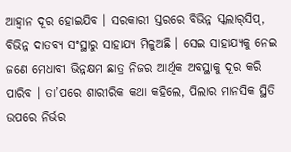ଆହ୍ୱାନ ଦୂର ହୋଇଯିବ । ସରକାରୀ ସ୍ତରରେ ବିଭିନ୍ନ ସ୍କଲାର୍‌ସିପ୍, ବିଭିନ୍ନ ଦାତବ୍ୟ ସଂସ୍ଥାରୁ ସାହାଯ୍ୟ ମିଳୁଅଛି । ସେଇ ସାହାଯ୍ୟକୁ ନେଇ ଜଣେ ମେଧାବୀ ଭିନ୍ନକ୍ଷମ ଛାତ୍ର ନିଜର ଆର୍ଥିକ ଅବସ୍ଥାକୁ ଦୂର କରି ପାରିବ । ତା’ପରେ ଶାରୀରିକ କଥା କହିଲେ, ପିଲାର ମାନସିକ ସ୍ଥିତି ଉପରେ ନିର୍ଭର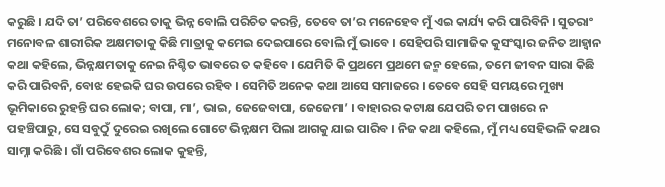କରୁଛି । ଯଦି ତା’ ପରିବେଶରେ ତାକୁ ଭିନ୍ନ ବୋଲି ପରିଚିତ କରନ୍ତି, ତେବେ ତା’ର ମନେହେବ ମୁଁ ଏଇ କାର୍ଯ୍ୟ କରି ପାରିବିନି । ସୁତରାଂ ମନୋବଳ ଶାରୀରିକ ଅକ୍ଷମତାକୁ କିଛି ମାତ୍ରାକୁ କମେଇ ଦେଇପାରେ ବୋଲି ମୁଁ ଭାବେ । ସେହିପରି ସାମାଜିକ କୁସଂସ୍କାର ଜନିତ ଆହ୍ୱାନ କଥା କହିଲେ, ଭିନ୍ନକ୍ଷମତାକୁ ନେଇ ନିଶ୍ଚିତ ଭାବରେ ତ କହିବେ । ଯେମିତି କି ପ୍ରଥମେ ପ୍ରଥମେ ଜନ୍ମ ହେଲେ, ତମେ ଜୀବନ ସାରା କିଛି କରି ପାରିବନି, ବୋଝ ହେଇକି ଘର ଉପରେ ରହିବ । ସେମିତି ଅନେକ କଥା ଆସେ ସମାଜରେ । ତେବେ ସେହି ସମୟରେ ମୁଖ୍ୟ ଭୂମିକାରେ ରୁହନ୍ତି ଘର ଲୋକ; ବାପା, ମା’, ଭାଇ, ଜେଜେବାପା, ଜେଜେମା’ । ବାହାରର କଟାକ୍ଷ ଯେପରି ତମ ପାଖରେ ନ ପହଞ୍ଚିପାରୁ, ସେ ସବୁଠୁଁ ଦୁରେଇ ରଖିଲେ ଗୋଟେ ଭିନ୍ନକ୍ଷମ ପିଲା ଆଗକୁ ଯାଇ ପାରିବ । ନିଜ କଥା କହିଲେ, ମୁଁ ମଧ୍ୟ ସେହିଭଳି କଥାର ସାମ୍ନା କରିଛି । ଗାଁ ପରିବେଶର ଲୋକ କୁହନ୍ତି,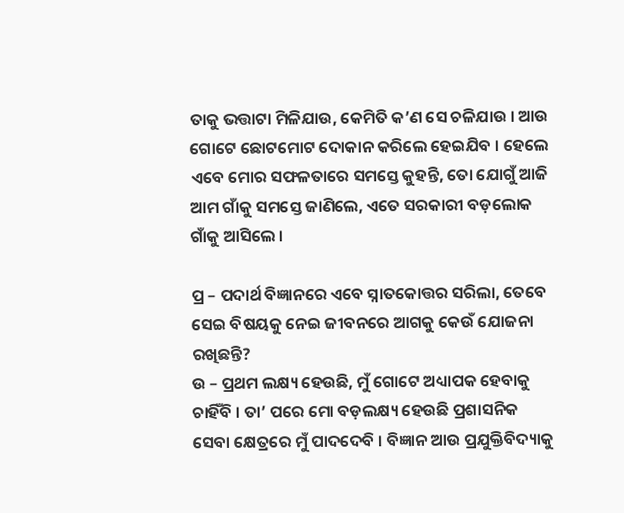ତାକୁ ଭତ୍ତାଟା ମିଳିଯାଉ, କେମିତି କ’ଣ ସେ ଚଳିଯାଉ । ଆଉ ଗୋଟେ ଛୋଟମୋଟ ଦୋକାନ କରିଲେ ହେଇଯିବ । ହେଲେ ଏବେ ମୋର ସଫଳତାରେ ସମସ୍ତେ କୁହନ୍ତି, ତୋ ଯୋଗୁଁ ଆଜି ଆମ ଗାଁକୁ ସମସ୍ତେ ଜାଣିଲେ, ଏତେ ସରକାରୀ ବଡ଼ଲୋକ ଗାଁକୁ ଆସିଲେ ।

ପ୍ର – ପଦାର୍ଥ ବିଜ୍ଞାନରେ ଏବେ ସ୍ନାତକୋତ୍ତର ସରିଲା, ତେବେ ସେଇ ବିଷୟକୁ ନେଇ ଜୀବନରେ ଆଗକୁ କେଉଁ ଯୋଜନା ରଖିଛନ୍ତି?
ଉ – ପ୍ରଥମ ଲକ୍ଷ୍ୟ ହେଉଛି, ମୁଁ ଗୋଟେ ଅଧ୍ୟାପକ ହେବାକୁ ଚାହିଁବି । ତା’ ପରେ ମୋ ବଡ଼ଲକ୍ଷ୍ୟ ହେଉଛି ପ୍ରଶାସନିକ ସେବା କ୍ଷେତ୍ରରେ ମୁଁ ପାଦଦେବି । ବିଜ୍ଞାନ ଆଉ ପ୍ରଯୁକ୍ତିବିଦ୍ୟାକୁ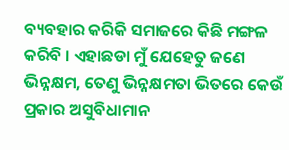ବ୍ୟବହାର କରିକି ସମାଜରେ କିଛି ମଙ୍ଗଳ କରିବି । ଏହାଛଡା ମୁଁ ଯେହେତୁ ଜଣେ ଭିନ୍ନକ୍ଷମ, ତେଣୁ ଭିନ୍ନକ୍ଷମତା ଭିତରେ କେଉଁ ପ୍ରକାର ଅସୁବିଧାମାନ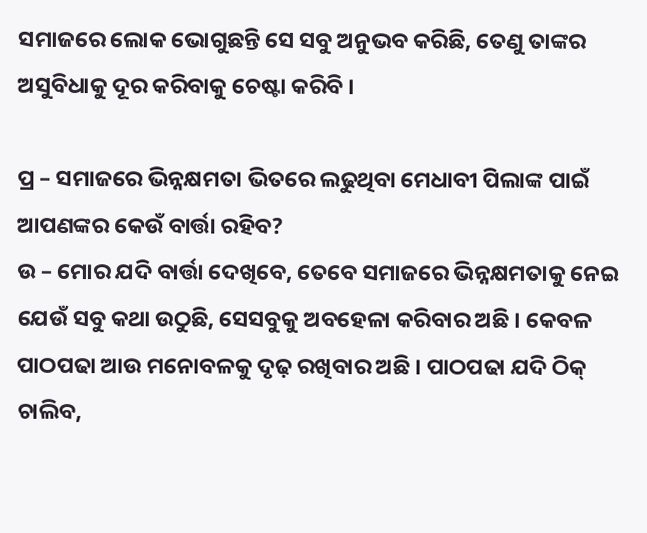ସମାଜରେ ଲୋକ ଭୋଗୁଛନ୍ତି ସେ ସବୁ ଅନୁଭବ କରିଛି, ତେଣୁ ତାଙ୍କର ଅସୁବିଧାକୁ ଦୂର କରିବାକୁ ଚେଷ୍ଟା କରିବି ।

ପ୍ର – ସମାଜରେ ଭିନ୍ନକ୍ଷମତା ଭିତରେ ଲଢୁଥିବା ମେଧାବୀ ପିଲାଙ୍କ ପାଇଁ ଆପଣଙ୍କର କେଉଁ ବାର୍ତ୍ତା ରହିବ?
ଉ – ମୋର ଯଦି ବାର୍ତ୍ତା ଦେଖିବେ, ତେବେ ସମାଜରେ ଭିନ୍ନକ୍ଷମତାକୁ ନେଇ ଯେଉଁ ସବୁ କଥା ଉଠୁଛି, ସେସବୁକୁ ଅବହେଳା କରିବାର ଅଛି । କେବଳ ପାଠପଢା ଆଉ ମନୋବଳକୁ ଦୃଢ଼ ରଖିବାର ଅଛି । ପାଠପଢା ଯଦି ଠିକ୍‌ ଚାଲିବ,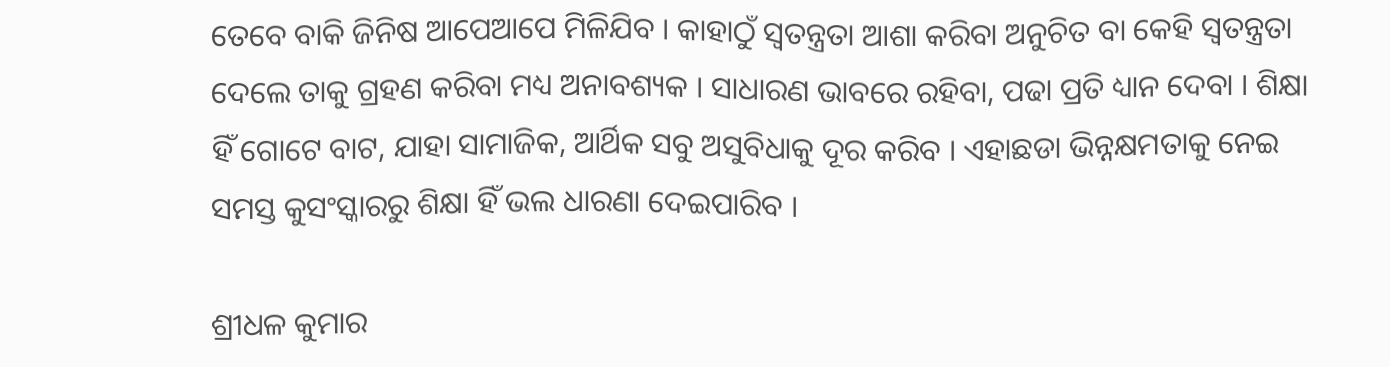ତେବେ ବାକି ଜିନିଷ ଆପେଆପେ ମିଳିଯିବ । କାହାଠୁଁ ସ୍ୱତନ୍ତ୍ରତା ଆଶା କରିବା ଅନୁଚିତ ବା କେହି ସ୍ୱତନ୍ତ୍ରତା ଦେଲେ ତାକୁ ଗ୍ରହଣ କରିବା ମଧ୍ୟ ଅନାବଶ୍ୟକ । ସାଧାରଣ ଭାବରେ ରହିବା, ପଢା ପ୍ରତି ଧ୍ୟାନ ଦେବା । ଶିକ୍ଷା ହିଁ ଗୋଟେ ବାଟ, ଯାହା ସାମାଜିକ, ଆର୍ଥିକ ସବୁ ଅସୁବିଧାକୁ ଦୂର କରିବ । ଏହାଛଡା ଭିନ୍ନକ୍ଷମତାକୁ ନେଇ ସମସ୍ତ କୁସଂସ୍କାରରୁ ଶିକ୍ଷା ହିଁ ଭଲ ଧାରଣା ଦେଇପାରିବ ।

ଶ୍ରୀଧଳ କୁମାର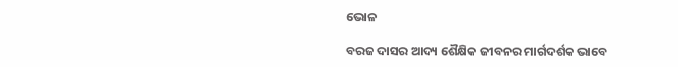ଭୋଳ

ବରଜ ଦାସର ଆଦ୍ୟ ଶୈକ୍ଷିକ ଜୀବନର ମାର୍ଗଦର୍ଶକ ଭାବେ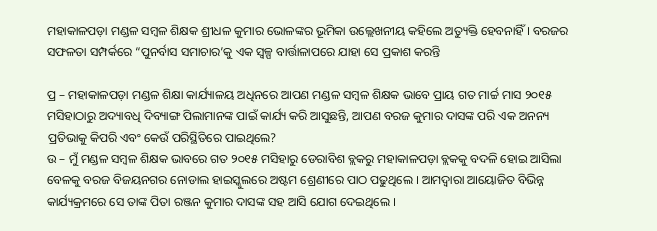ମହାକାଳପଡ଼ା ମଣ୍ଡଳ ସମ୍ବଳ ଶିକ୍ଷକ ଶ୍ରୀଧଳ କୁମାର ଭୋଳଙ୍କର ଭୂମିକା ଉଲ୍ଲେଖନୀୟ କହିଲେ ଅତ୍ୟୁକ୍ତି ହେବନାହିଁ । ବରଜର ସଫଳତା ସମ୍ପର୍କରେ “ପୁନର୍ବାସ ସମାଚାର’କୁ ଏକ ସ୍ୱଳ୍ପ ବାର୍ତ୍ତାଳାପରେ ଯାହା ସେ ପ୍ରକାଶ କରନ୍ତି

ପ୍ର – ମହାକାଳପଡ଼ା ମଣ୍ଡଳ ଶିକ୍ଷା କାର୍ଯ୍ୟାଳୟ ଅଧିନରେ ଆପଣ ମଣ୍ଡଳ ସମ୍ବଳ ଶିକ୍ଷକ ଭାବେ ପ୍ରାୟ ଗତ ମାର୍ଚ୍ଚ ମାସ ୨୦୧୫ ମସିହାଠାରୁ ଅଦ୍ୟାବଧି ଦିବ୍ୟାଙ୍ଗ ପିଲାମାନଙ୍କ ପାଇଁ କାର୍ଯ୍ୟ କରି ଆସୁଛନ୍ତି, ଆପଣ ବରଜ କୁମାର ଦାସଙ୍କ ପରି ଏକ ଅନନ୍ୟ ପ୍ରତିଭାକୁ କିପରି ଏବଂ କେଉଁ ପରିସ୍ଥିତିରେ ପାଇଥିଲେ?
ଉ – ମୁଁ ମଣ୍ଡଳ ସମ୍ବଳ ଶିକ୍ଷକ ଭାବରେ ଗତ ୨୦୧୫ ମସିହାରୁ ଡେରାବିଶ ବ୍ଲକରୁ ମହାକାଳପଡ଼ା ବ୍ଲକକୁ ବଦଳି ହୋଇ ଆସିଲା ବେଳକୁ ବରଜ ବିଜୟନଗର ନୋଡାଲ ହାଇସ୍କୁଲରେ ଅଷ୍ଟମ ଶ୍ରେଣୀରେ ପାଠ ପଢୁଥିଲେ । ଆମଦ୍ୱାରା ଆୟୋଜିତ ବିଭିନ୍ନ କାର୍ଯ୍ୟକ୍ରମରେ ସେ ତାଙ୍କ ପିତା ରଞ୍ଜନ କୁମାର ଦାସଙ୍କ ସହ ଆସି ଯୋଗ ଦେଇଥିଲେ ।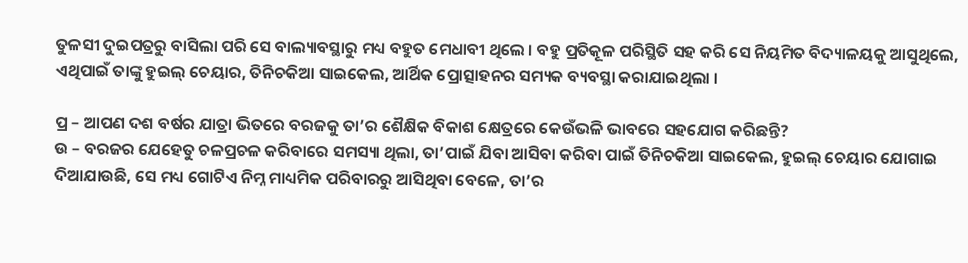ତୁଳସୀ ଦୁଇପତ୍ରରୁ ବାସିଲା ପରି ସେ ବାଲ୍ୟାବସ୍ଥାରୁ ମଧ୍ୟ ବହୁତ ମେଧାବୀ ଥିଲେ । ବହୁ ପ୍ରତିକୂଳ ପରିସ୍ଥିତି ସହ କରି ସେ ନିୟମିତ ବିଦ୍ୟାଳୟକୁ ଆସୁଥିଲେ, ଏଥିପାଇଁ ତାଙ୍କୁ ହୁଇଲ୍ ଚେୟାର, ତିନିଚକିଆ ସାଇକେଲ, ଆର୍ଥିକ ପ୍ରୋତ୍ସାହନର ସମ୍ୟକ ବ୍ୟବସ୍ଥା କରାଯାଇଥିଲା ।

ପ୍ର – ଆପଣ ଦଶ ବର୍ଷର ଯାତ୍ରା ଭିତରେ ବରଜକୁ ତା’ର ଶୈକ୍ଷିକ ବିକାଶ କ୍ଷେତ୍ରରେ କେଉଁଭଳି ଭାବରେ ସହଯୋଗ କରିଛନ୍ତି?
ଉ – ବରଜର ଯେହେତୁ ଚଳପ୍ରଚଳ କରିବାରେ ସମସ୍ୟା ଥିଲା, ତା’ପାଇଁ ଯିବା ଆସିବା କରିବା ପାଇଁ ତିନିଚକିଆ ସାଇକେଲ, ହୁଇଲ୍ ଚେୟାର ଯୋଗାଇ ଦିଆଯାଉଛି, ସେ ମଧ୍ୟ ଗୋଟିଏ ନିମ୍ନ ମାଧ୍ୟମିକ ପରିବାରରୁ ଆସିଥିବା ବେଳେ, ତା’ର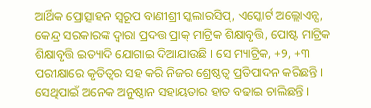ଆର୍ଥିକ ପ୍ରୋତ୍ସାହନ ସ୍ୱରୂପ ବାଣୀଶ୍ରୀ ସ୍କଲାରସିପ୍, ଏସ୍କୋର୍ଟ ଅଲ୍ଲୋଏନ୍ସ, କେନ୍ଦ୍ର ସରକାରଙ୍କ ଦ୍ୱାରା ପ୍ରଦତ୍ତ ପ୍ରାକ୍ ମାଟ୍ରିକ ଶିକ୍ଷାବୃତ୍ତି, ପୋଷ୍ଟ ମାଟ୍ରିକ ଶିକ୍ଷାବୃତ୍ତି ଇତ୍ୟାଦି ଯୋଗାଇ ଦିଆଯାଉଛି । ସେ ମ୍ୟାଟ୍ରିକ, +୨, +୩ ପରୀକ୍ଷାରେ କୃତିତ୍ୱର ସହ କରି ନିଜର ଶ୍ରେଷ୍ଠତ୍ୱ ପ୍ରତିପାଦନ କରିଛନ୍ତି । ସେଥିପାଇଁ ଅନେକ ଅନୁଷ୍ଠାନ ସହାୟତାର ହାତ ବଢାଇ ଚାଲିଛନ୍ତି ।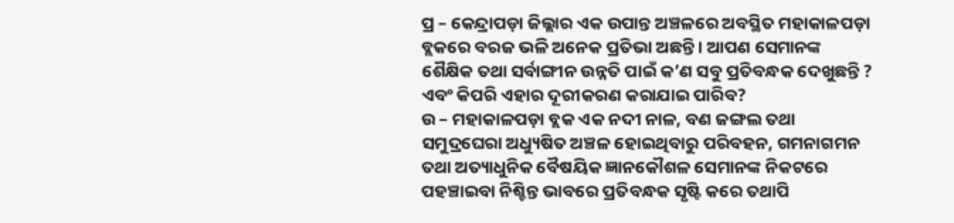ପ୍ର – କେନ୍ଦ୍ରାପଡ଼ା ଜିଲ୍ଲାର ଏକ ଉପାନ୍ତ ଅଞ୍ଚଳରେ ଅବସ୍ଥିତ ମହାକାଳପଡ଼ା ବ୍ଲକରେ ବରଜ ଭଳି ଅନେକ ପ୍ରତିଭା ଅଛନ୍ତି । ଆପଣ ସେମାନଙ୍କ ଶୈକ୍ଷିକ ତଥା ସର୍ବାଙ୍ଗୀନ ଉନ୍ନତି ପାଇଁ କ’ଣ ସବୁ ପ୍ରତିବନ୍ଧକ ଦେଖୁଛନ୍ତି ? ଏବଂ କିପରି ଏହାର ଦୂରୀକରଣ କରାଯାଇ ପାରିବ?
ଉ – ମହାକାଳପଡ଼ା ବ୍ଲକ ଏକ ନଦୀ ନାଳ, ବଣ ଜଙ୍ଗଲ ତଥା ସମୁଦ୍ରଘେରା ଅଧ୍ୟୁଷିତ ଅଞ୍ଚଳ ହୋଇଥିବାରୁ ପରିବହନ, ଗମନାଗମନ ତଥା ଅତ୍ୟାଧୁନିକ ବୈଷୟିକ ଜ୍ଞାନକୌଶଳ ସେମାନଙ୍କ ନିକଟରେ ପହଞ୍ଚାଇବା ନିଶ୍ଚିନ୍ତ ଭାବରେ ପ୍ରତିବନ୍ଧକ ସୃଷ୍ଟି କରେ ତଥାପି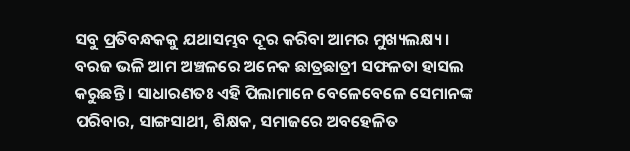ସବୁ ପ୍ରତିବନ୍ଧକକୁ ଯଥାସମ୍ଭବ ଦୂର କରିବା ଆମର ମୁଖ୍ୟଲକ୍ଷ୍ୟ । ବରଜ ଭଳି ଆମ ଅଞ୍ଚଳରେ ଅନେକ ଛାତ୍ରଛାତ୍ରୀ ସଫଳତା ହାସଲ କରୁଛନ୍ତି । ସାଧାରଣତଃ ଏହି ପିଲାମାନେ ବେଳେବେଳେ ସେମାନଙ୍କ ପରିବାର, ସାଙ୍ଗସାଥୀ, ଶିକ୍ଷକ, ସମାଜରେ ଅବହେଳିତ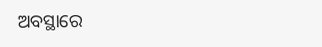ଅବସ୍ଥାରେ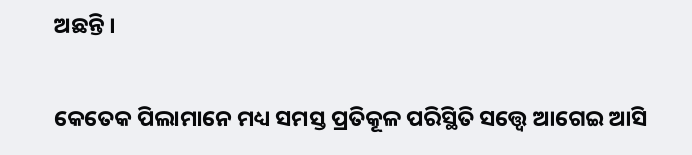ଅଛନ୍ତି ।

କେତେକ ପିଲାମାନେ ମଧ୍ୟ ସମସ୍ତ ପ୍ରତିକୂଳ ପରିସ୍ଥିତି ସତ୍ତ୍ୱେ ଆଗେଇ ଆସି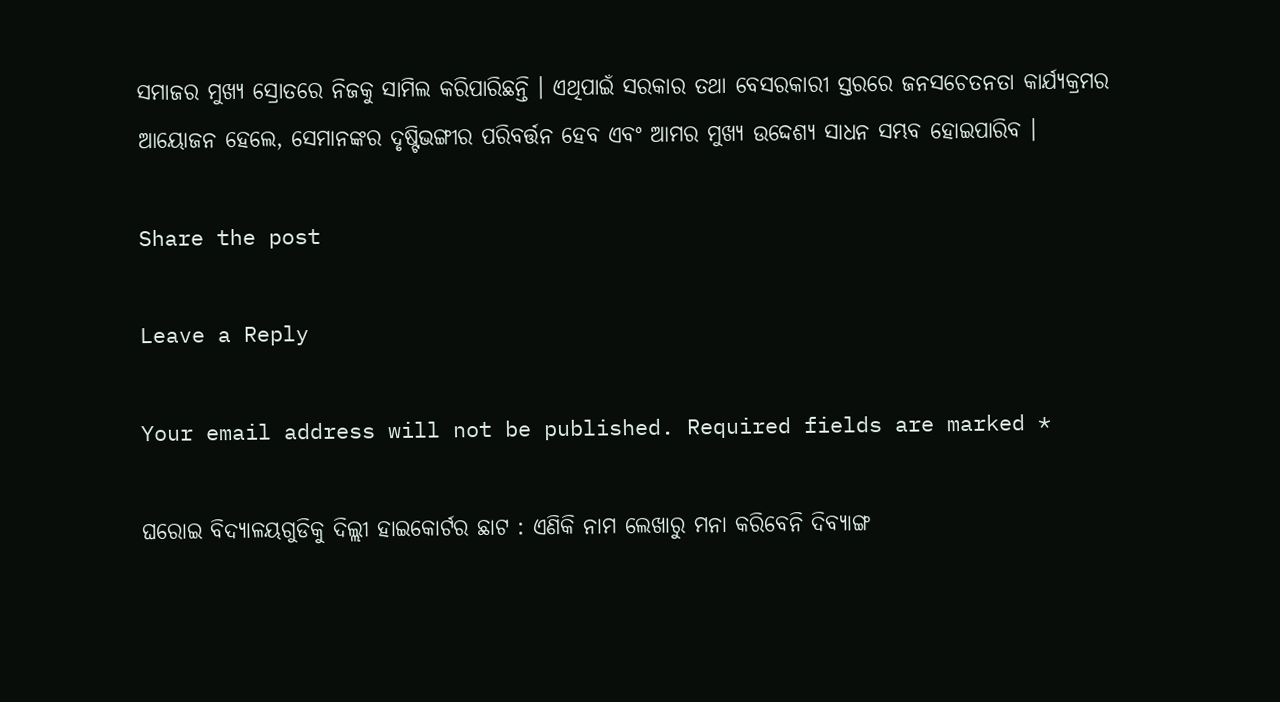ସମାଜର ମୁଖ୍ୟ ସ୍ରୋତରେ ନିଜକୁ ସାମିଲ କରିପାରିଛନ୍ତି । ଏଥିପାଇଁ ସରକାର ତଥା ବେସରକାରୀ ସ୍ତରରେ ଜନସଚେତନତା କାର୍ଯ୍ୟକ୍ରମର ଆୟୋଜନ ହେଲେ, ସେମାନଙ୍କର ଦୃଷ୍ଟିଭଙ୍ଗୀର ପରିବର୍ତ୍ତନ ହେବ ଏବଂ ଆମର ମୁଖ୍ୟ ଉଦ୍ଦେଶ୍ୟ ସାଧନ ସମ୍ଭବ ହୋଇପାରିବ ।

Share the post

Leave a Reply

Your email address will not be published. Required fields are marked *

ଘରୋଇ ବିଦ୍ୟାଳୟଗୁଡିକୁ ଦିଲ୍ଲୀ ହାଇକୋର୍ଟର ଛାଟ : ଏଣିକି ନାମ ଲେଖାରୁ ମନା କରିବେନି ଦିବ୍ୟାଙ୍ଗ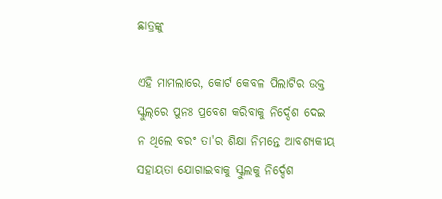ଛାତ୍ରଙ୍କୁ

ଏହି ମାମଲାରେ, କୋର୍ଟ କେବଳ ପିଲାଟିର ଉକ୍ତ ସ୍କୁଲ୍‌ରେ ପୁନଃ ପ୍ରବେଶ କରିବାକୁ ନିର୍ଦ୍ଦେଶ ଦେଇ ନ ଥିଲେ ବରଂ ତା'ର ଶିକ୍ଷା ନିମନ୍ତେ ଆବଶ୍ୟକୀୟ ସହାୟତା ଯୋଗାଇବାକୁ ସ୍କୁଲକୁ ନିର୍ଦ୍ଦେଶ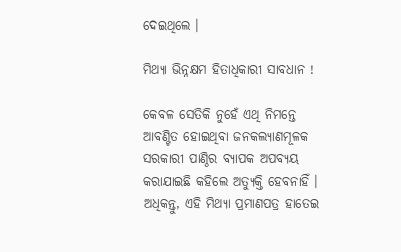ଦେଇଥିଲେ ।

ମିଥ୍ୟା ଭିନ୍ନକ୍ଷମ ହିତାଧିକାରୀ ସାବଧାନ !

କେବଳ ସେତିକି ନୁହେଁ ଏଥି ନିମନ୍ତେ ଆବଣ୍ଟିତ ହୋଇଥିବା ଜନକଲ୍ୟାଣମୂଳକ ସରକାରୀ ପାଣ୍ଠିର ବ୍ୟାପକ ଅପବ୍ୟୟ କରାଯାଇଛି କହିଲେ ଅତ୍ୟୁକ୍ତି ହେବନାହିଁ । ଅଧିକନ୍ତୁ, ଏହି ମିଥ୍ୟା ପ୍ରମାଣପତ୍ର ହାତେଇ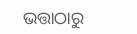ଭତ୍ତାଠାରୁ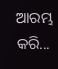ଆରମ୍ଭ କରି...